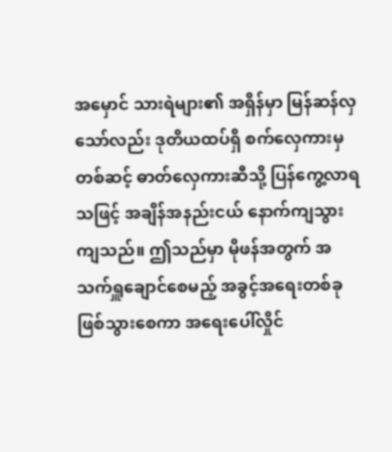အမှောင် သားရဲများ၏ အရှိန်မှာ မြန်ဆန်လှသော်လည်း ဒုတိယထပ်ရှိ စက်လှေကားမှတစ်ဆင့် ဓာတ်လှေကားဆီသို့ ပြန်ကွေ့လာရသဖြင့် အချိန်အနည်းငယ် နောက်ကျသွားကျသည်။ ဤသည်မှာ မိုဖန်အတွက် အသက်ရှူချောင်စေမည့် အခွင့်အရေးတစ်ခု ဖြစ်သွားစေကာ အရေးပေါ်လှိုင်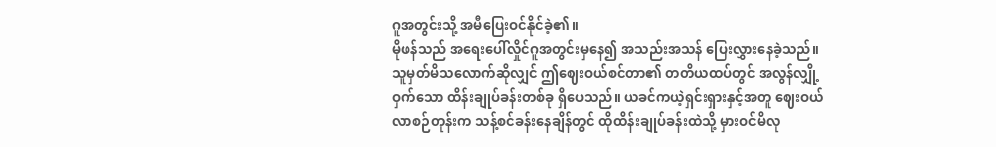ဂူအတွင်းသို့ အမီပြေးဝင်နိုင်ခဲ့၏။
မိုဖန်သည် အရေးပေါ်လှိုင်ဂူအတွင်းမှနေ၍ အသည်းအသန် ပြေးလွှားနေခဲ့သည်။ သူမှတ်မိသလောက်ဆိုလျှင် ဤဈေးဝယ်စင်တာ၏ တတိယထပ်တွင် အလွန်လျှို့ဝှက်သော ထိန်းချုပ်ခန်းတစ်ခု ရှိပေသည်။ ယခင်ကယဲ့ရှင်းရှားနှင့်အတူ ဈေးဝယ်လာစဉ်တုန်းက သန့်စင်ခန်းနေချိန်တွင် ထိုထိန်းချုပ်ခန်းထဲသို့ မှားဝင်မိလု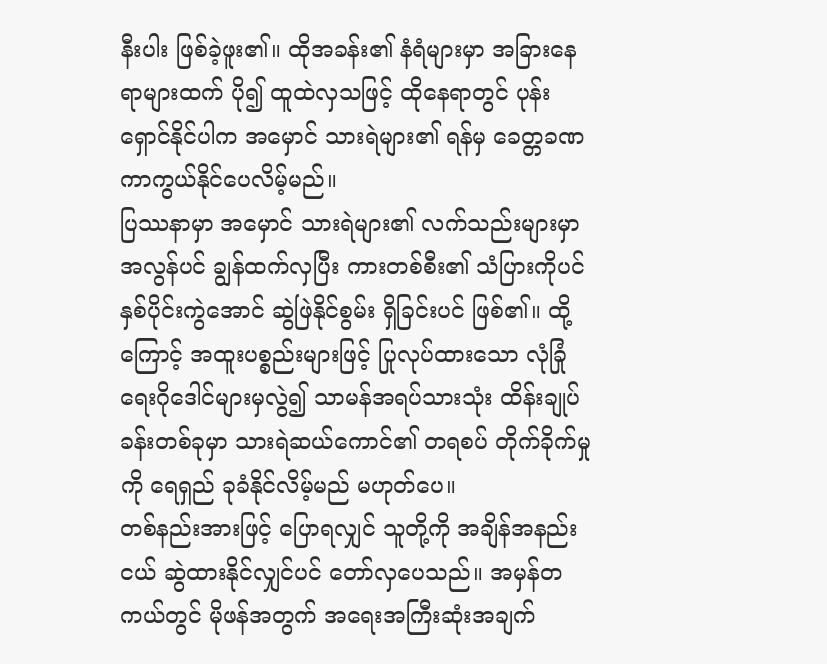နီးပါး ဖြစ်ခဲ့ဖူး၏။ ထိုအခန်း၏ နံရံများမှာ အခြားနေရာများထက် ပို၍ ထူထဲလှသဖြင့် ထိုနေရာတွင် ပုန်းရှောင်နိုင်ပါက အမှောင် သားရဲများ၏ ရန်မှ ခေတ္တခဏ ကာကွယ်နိုင်ပေလိမ့်မည်။
ပြဿနာမှာ အမှောင် သားရဲများ၏ လက်သည်းများမှာ အလွန်ပင် ချွန်ထက်လှပြီး ကားတစ်စီး၏ သံပြားကိုပင် နှစ်ပိုင်းကွဲအောင် ဆွဲဖြဲနိုင်စွမ်း ရှိခြင်းပင် ဖြစ်၏။ ထို့ကြောင့် အထူးပစ္စည်းများဖြင့် ပြုလုပ်ထားသော လုံခြုံရေးဂိုဒေါင်များမှလွဲ၍ သာမန်အရပ်သားသုံး ထိန်းချုပ်ခန်းတစ်ခုမှာ သားရဲဆယ်ကောင်၏ တရစပ် တိုက်ခိုက်မှုကို ရေရှည် ခုခံနိုင်လိမ့်မည် မဟုတ်ပေ။
တစ်နည်းအားဖြင့် ပြောရလျှင် သူတို့ကို အချိန်အနည်းငယ် ဆွဲထားနိုင်လျှင်ပင် တော်လှပေသည်။ အမှန်တကယ်တွင် မိုဖန်အတွက် အရေးအကြီးဆုံးအချက်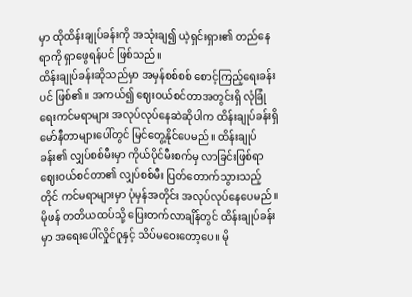မှာ ထိုထိန်းချုပ်ခန်းကို အသုံးချ၍ ယဲ့ရှင်းရှား၏ တည်နေရာကို ရှာဖွေရန်ပင် ဖြစ်သည်။
ထိန်းချုပ်ခန်းဆိုသည်မှာ အမှန်စစ်စစ် စောင့်ကြည့်ရေးခန်းပင် ဖြစ်၏။ အကယ်၍ ဈေးဝယ်စင်တာအတွင်းရှိ လုံခြုံရေးကင်မရာများ အလုပ်လုပ်နေဆဲဆိုပါက ထိန်းချုပ်ခန်းရှိ မော်နီတာများပေါ်တွင် မြင်တွေ့နိုင်ပေမည်။ ထိန်းချုပ်ခန်း၏ လျှပ်စစ်မီးမှာ ကိုယ်ပိုင်မီးစက်မှ လာခြင်းဖြစ်ရာ ဈေးဝယ်စင်တာ၏ လျှပ်စစ်မီး ပြတ်တောက်သွားသည့်တိုင် ကင်မရာများမှာ ပုံမှန်အတိုင်း အလုပ်လုပ်နေပေမည်။
မိုဖန် တတိယထပ်သို့ ပြေးတက်လာချိန်တွင် ထိန်းချုပ်ခန်းမှာ အရေးပေါ်လှိုင်ဂူနှင့် သိပ်မဝေးတော့ပေ။ မို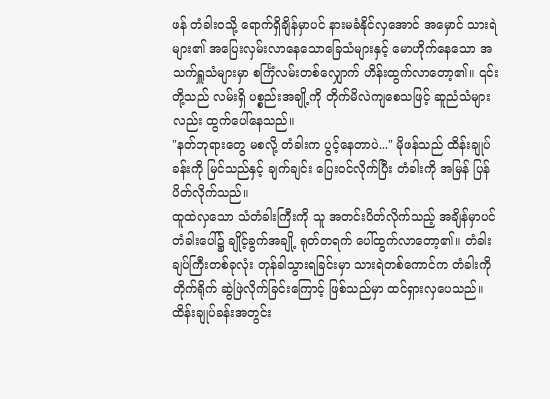ဖန် တံခါးဝသို့ ရောက်ရှိချိန်မှာပင် နားမခံနိုင်လှအောင် အမှောင် သားရဲများ၏ အပြေးလှမ်းလာနေသောခြေသံများနှင့် မောဟိုက်နေသော အသက်ရှူသံများမှာ စင်္ကြံလမ်းတစ်လျှောက် ဟိန်းထွက်လာတော့၏။ ၎င်းတို့သည် လမ်းရှိ ပစ္စည်းအချို့ကို တိုက်မိလဲကျစေသဖြင့် ဆူညံသံများလည်း ထွက်ပေါ်နေသည်။
"နတ်ဘုရားတွေ မစလို့ တံခါးက ပွင့်နေတာပဲ..." မိုဖန်သည် ထိန်းချုပ်ခန်းကို မြင်သည်နှင့် ချက်ချင်း ပြေးဝင်လိုက်ပြီး တံခါးကို အမြန် ပြန်ပိတ်လိုက်သည်။
ထူထဲလှသော သံတံခါးကြီးကို သူ အတင်းပိတ်လိုက်သည့် အချိန်မှာပင် တံခါးပေါ်၌ ချိုင့်ခွက်အချို့ ရုတ်တရက် ပေါ်ထွက်လာတော့၏။ တံခါးချပ်ကြီးတစ်ခုလုံး တုန်ခါသွားရခြင်းမှာ သားရဲတစ်ကောင်က တံခါးကို တိုက်ရိုက် ဆွဲဖြဲလိုက်ခြင်းကြောင့် ဖြစ်သည်မှာ ထင်ရှားလှပေသည်။
ထိန်းချုပ်ခန်းအတွင်း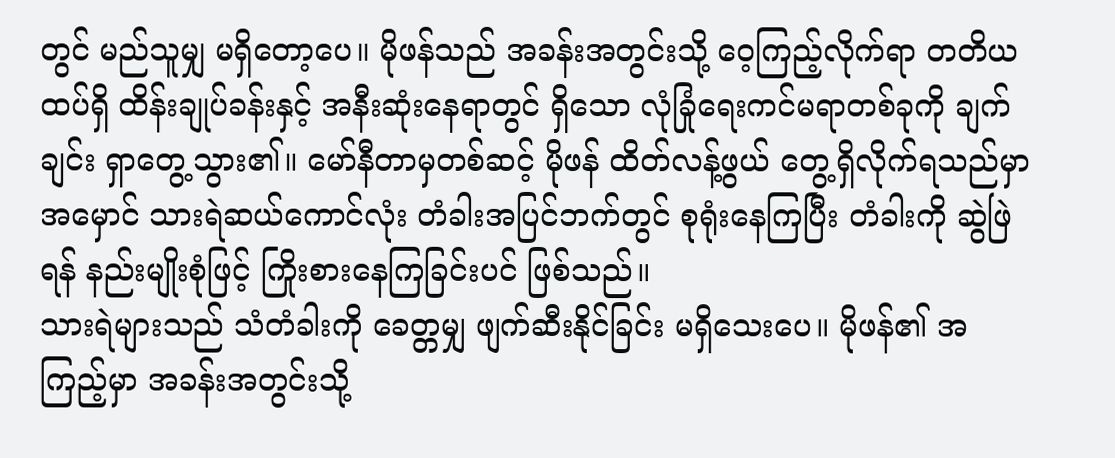တွင် မည်သူမျှ မရှိတော့ပေ။ မိုဖန်သည် အခန်းအတွင်းသို့ ဝေ့ကြည့်လိုက်ရာ တတိယထပ်ရှိ ထိန်းချုပ်ခန်းနှင့် အနီးဆုံးနေရာတွင် ရှိသော လုံခြုံရေးကင်မရာတစ်ခုကို ချက်ချင်း ရှာတွေ့သွား၏။ မော်နီတာမှတစ်ဆင့် မိုဖန် ထိတ်လန့်ဖွယ် တွေ့ရှိလိုက်ရသည်မှာ အမှောင် သားရဲဆယ်ကောင်လုံး တံခါးအပြင်ဘက်တွင် စုရုံးနေကြပြီး တံခါးကို ဆွဲဖြဲရန် နည်းမျိုးစုံဖြင့် ကြိုးစားနေကြခြင်းပင် ဖြစ်သည်။
သားရဲများသည် သံတံခါးကို ခေတ္တမျှ ဖျက်ဆီးနိုင်ခြင်း မရှိသေးပေ။ မိုဖန်၏ အကြည့်မှာ အခန်းအတွင်းသို့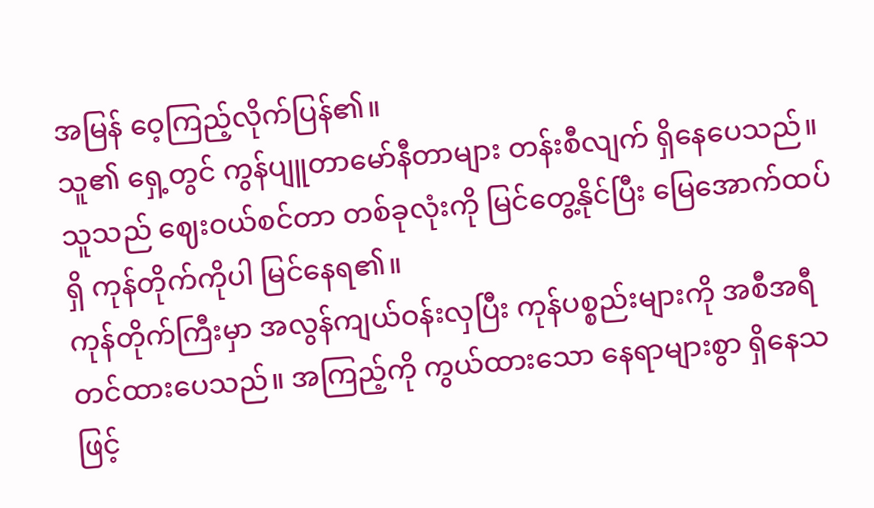အမြန် ဝေ့ကြည့်လိုက်ပြန်၏။
သူ၏ ရှေ့တွင် ကွန်ပျူတာမော်နီတာများ တန်းစီလျက် ရှိနေပေသည်။ သူသည် ဈေးဝယ်စင်တာ တစ်ခုလုံးကို မြင်တွေ့နိုင်ပြီး မြေအောက်ထပ်ရှိ ကုန်တိုက်ကိုပါ မြင်နေရ၏။
ကုန်တိုက်ကြီးမှာ အလွန်ကျယ်ဝန်းလှပြီး ကုန်ပစ္စည်းများကို အစီအရီ တင်ထားပေသည်။ အကြည့်ကို ကွယ်ထားသော နေရာများစွာ ရှိနေသဖြင့်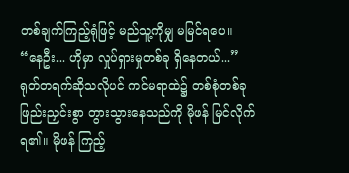တစ်ချက်ကြည့်ရုံဖြင့် မည်သူ့ကိုမျှ မမြင်ရပေ။
“နေဦး... ဟိုမှာ လှုပ်ရှားမှုတစ်ခု ရှိနေတယ်...”
ရုတ်တရက်ဆိုသလိုပင် ကင်မရာထဲ၌ တစ်စုံတစ်ခု ဖြည်းညှင်းစွာ တွားသွားနေသည်ကို မိုဖန် မြင်လိုက်ရ၏။ မိုဖန် ကြည့်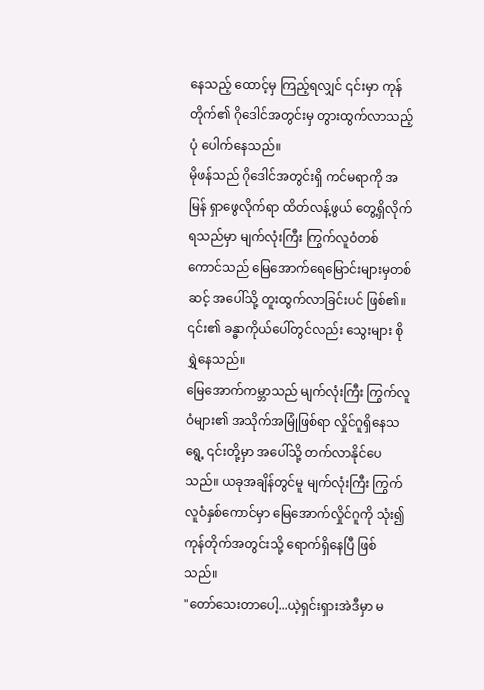နေသည့် ထောင့်မှ ကြည့်ရလျှင် ၎င်းမှာ ကုန်တိုက်၏ ဂိုဒေါင်အတွင်းမှ တွားထွက်လာသည့်ပုံ ပေါက်နေသည်။
မိုဖန်သည် ဂိုဒေါင်အတွင်းရှိ ကင်မရာကို အမြန် ရှာဖွေလိုက်ရာ ထိတ်လန့်ဖွယ် တွေ့ရှိလိုက်ရသည်မှာ မျက်လုံးကြီး ကြွက်လူဝံတစ်ကောင်သည် မြေအောက်ရေမြောင်းများမှတစ်ဆင့် အပေါ်သို့ တူးထွက်လာခြင်းပင် ဖြစ်၏။ ၎င်း၏ ခန္ဓာကိုယ်ပေါ်တွင်လည်း သွေးများ စိုရွှဲနေသည်။
မြေအောက်ကမ္ဘာသည် မျက်လုံးကြီး ကြွက်လူဝံများ၏ အသိုက်အမြုံဖြစ်ရာ လှိုင်ဂူရှိနေသရွေ့ ၎င်းတို့မှာ အပေါ်သို့ တက်လာနိုင်ပေသည်။ ယခုအချိန်တွင်မူ မျက်လုံးကြီး ကြွက်လူဝံနှစ်ကောင်မှာ မြေအောက်လှိုင်ဂူကို သုံး၍ ကုန်တိုက်အတွင်းသို့ ရောက်ရှိနေပြီ ဖြစ်သည်။
"တော်သေးတာပေါ့...ယဲ့ရှင်းရှားအဲဒီမှာ မ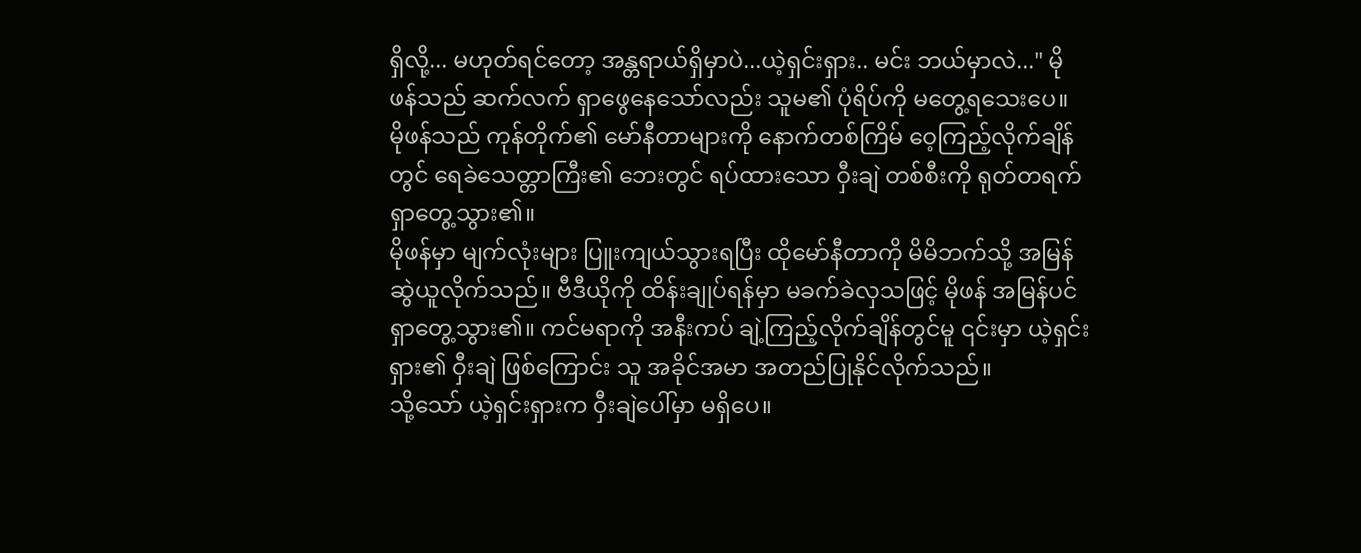ရှိလို့... မဟုတ်ရင်တော့ အန္တရာယ်ရှိမှာပဲ...ယဲ့ရှင်းရှား.. မင်း ဘယ်မှာလဲ..." မိုဖန်သည် ဆက်လက် ရှာဖွေနေသော်လည်း သူမ၏ ပုံရိပ်ကို မတွေ့ရသေးပေ။
မိုဖန်သည် ကုန်တိုက်၏ မော်နီတာများကို နောက်တစ်ကြိမ် ဝေ့ကြည့်လိုက်ချိန်တွင် ရေခဲသေတ္တာကြီး၏ ဘေးတွင် ရပ်ထားသော ဝှီးချဲ တစ်စီးကို ရုတ်တရက် ရှာတွေ့သွား၏။
မိုဖန်မှာ မျက်လုံးများ ပြူးကျယ်သွားရပြီး ထိုမော်နီတာကို မိမိဘက်သို့ အမြန် ဆွဲယူလိုက်သည်။ ဗီဒီယိုကို ထိန်းချုပ်ရန်မှာ မခက်ခဲလှသဖြင့် မိုဖန် အမြန်ပင် ရှာတွေ့သွား၏။ ကင်မရာကို အနီးကပ် ချဲ့ကြည့်လိုက်ချိန်တွင်မူ ၎င်းမှာ ယဲ့ရှင်းရှား၏ ဝှီးချဲ ဖြစ်ကြောင်း သူ အခိုင်အမာ အတည်ပြုနိုင်လိုက်သည်။
သို့သော် ယဲ့ရှင်းရှားက ဝှီးချဲပေါ်မှာ မရှိပေ။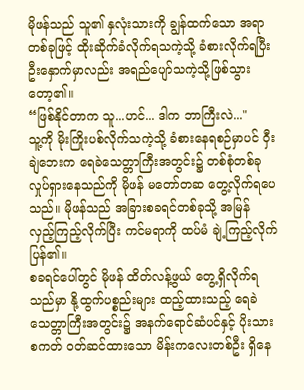မိုဖန်သည် သူ၏ နှလုံးသားကို ချွန်ထက်သော အရာတစ်ခုဖြင့် ထိုးဆိုက်ခံလိုက်ရသကဲ့သို့ ခံစားလိုက်ရပြီး ဦးနှောက်မှာလည်း အရည်ပျော်သကဲ့သို့ဖြစ်သွားတော့၏။
“ဖြစ်နိုင်တာက သူ...ဟင်... ဒါက ဘာကြီးလဲ..."
သူ့ကို မိုးကြိုးပစ်လိုက်သကဲ့သို့ ခံစားနေရစဉ်မှာပင် ဝှီးချဲဘေးက ရေခဲသေတ္တာကြီးအတွင်း၌ တစ်စုံတစ်ခု လှုပ်ရှားနေသည်ကို မိုဖန် မတော်တဆ တွေ့လိုက်ရပေသည်။ မိုဖန်သည် အခြားစခရင်တစ်ခုသို့ အမြန် လှည့်ကြည့်လိုက်ပြီး ကင်မရာကို ထပ်မံ ချဲ့ကြည့်လိုက်ပြန်၏။
စခရင်ပေါ်တွင် မိုဖန် ထိတ်လန့်ဖွယ် တွေ့ရှိလိုက်ရသည်မှာ နို့ထွက်ပစ္စည်းများ ထည့်ထားသည့် ရေခဲသေတ္တာကြီးအတွင်း၌ အနက်ရောင်ဆံပင်နှင့် ပိုးသားစကတ် ဝတ်ဆင်ထားသော မိန်းကလေးတစ်ဦး ရှိနေ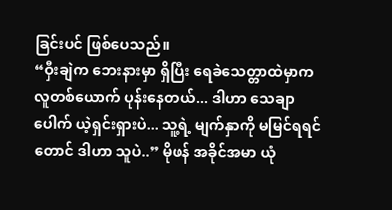ခြင်းပင် ဖြစ်ပေသည်။
“ဝှီးချဲက ဘေးနားမှာ ရှိပြီး ရေခဲသေတ္တာထဲမှာက လူတစ်ယောက် ပုန်းနေတယ်... ဒါဟာ သေချာပေါက် ယဲ့ရှင်းရှားပဲ... သူ့ရဲ့ မျက်နှာကို မမြင်ရရင်တောင် ဒါဟာ သူပဲ..” မိုဖန် အခိုင်အမာ ယုံ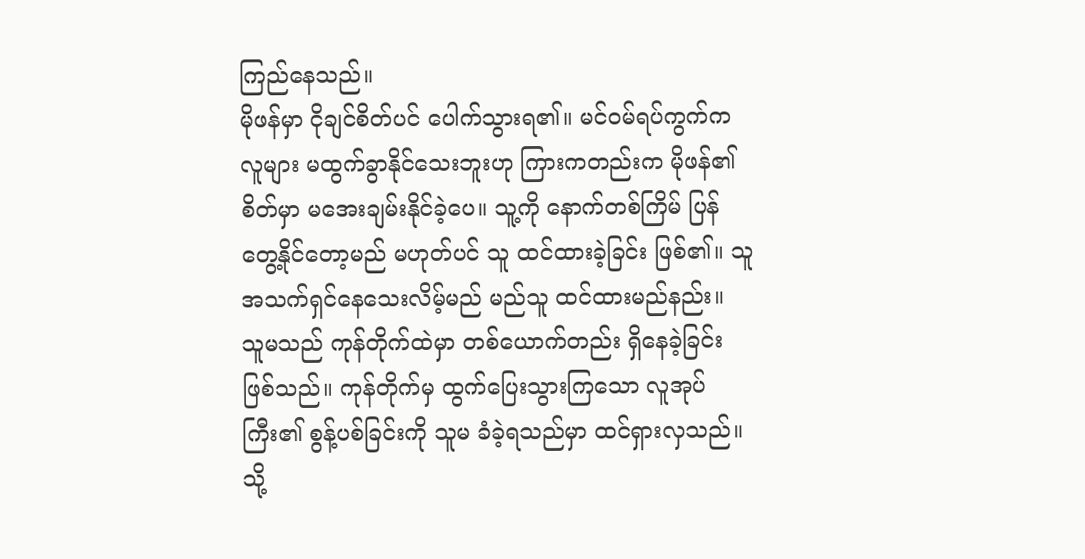ကြည်နေသည်။
မိုဖန်မှာ ငိုချင်စိတ်ပင် ပေါက်သွားရ၏။ မင်ဝမ်ရပ်ကွက်က လူများ မထွက်ခွာနိုင်သေးဘူးဟု ကြားကတည်းက မိုဖန်၏ စိတ်မှာ မအေးချမ်းနိုင်ခဲ့ပေ။ သူ့ကို နောက်တစ်ကြိမ် ပြန်တွေ့နိုင်တော့မည် မဟုတ်ပင် သူ ထင်ထားခဲ့ခြင်း ဖြစ်၏။ သူ အသက်ရှင်နေသေးလိမ့်မည် မည်သူ ထင်ထားမည်နည်း။
သူမသည် ကုန်တိုက်ထဲမှာ တစ်ယောက်တည်း ရှိနေခဲ့ခြင်း ဖြစ်သည်။ ကုန်တိုက်မှ ထွက်ပြေးသွားကြသော လူအုပ်ကြီး၏ စွန့်ပစ်ခြင်းကို သူမ ခံခဲ့ရသည်မှာ ထင်ရှားလှသည်။
သို့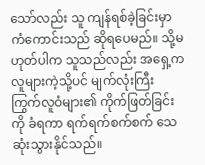သော်လည်း သူ ကျန်ရစ်ခဲ့ခြင်းမှာ ကံကောင်းသည် ဆိုရပေမည်။ သို့မဟုတ်ပါက သူသည်လည်း အရှေ့က လူများကဲ့သို့ပင် မျက်လုံးကြီး ကြွက်လူဝံများ၏ ကိုက်ဖြတ်ခြင်းကို ခံရကာ ရက်ရက်စက်စက် သေဆုံးသွားနိုင်သည်။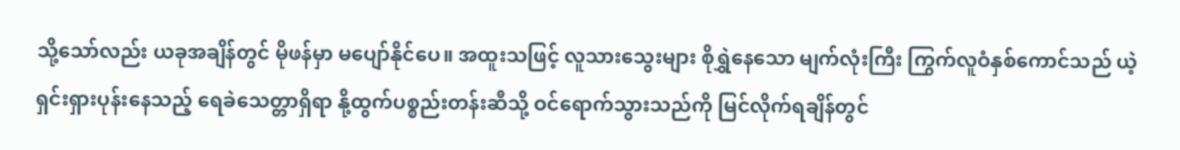သို့သော်လည်း ယခုအချိန်တွင် မိုဖန်မှာ မပျော်နိုင်ပေ။ အထူးသဖြင့် လူသားသွေးများ စိုရွှဲနေသော မျက်လုံးကြီး ကြွက်လူဝံနှစ်ကောင်သည် ယဲ့ရှင်းရှားပုန်းနေသည့် ရေခဲသေတ္တာရှိရာ နို့ထွက်ပစ္စည်းတန်းဆီသို့ ဝင်ရောက်သွားသည်ကို မြင်လိုက်ရချိန်တွင်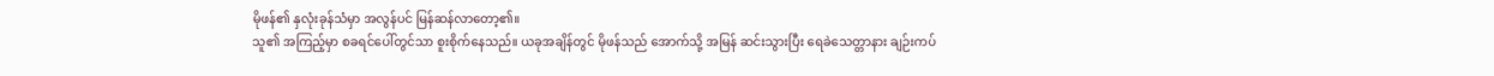မိုဖန်၏ နှလုံးခုန်သံမှာ အလွန်ပင် မြန်ဆန်လာတော့၏။
သူ၏ အကြည့်မှာ စခရင်ပေါ်တွင်သာ စူးစိုက်နေသည်။ ယခုအချိန်တွင် မိုဖန်သည် အောက်သို့ အမြန် ဆင်းသွားပြီး ရေခဲသေတ္တာနား ချဉ်းကပ်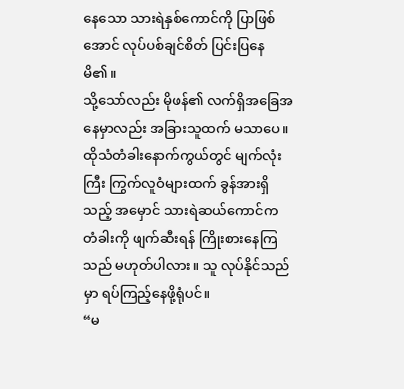နေသော သားရဲနှစ်ကောင်ကို ပြာဖြစ်အောင် လုပ်ပစ်ချင်စိတ် ပြင်းပြနေမိ၏။
သို့သော်လည်း မိုဖန်၏ လက်ရှိအခြေအနေမှာလည်း အခြားသူထက် မသာပေ။ ထိုသံတံခါးနောက်ကွယ်တွင် မျက်လုံးကြီး ကြွက်လူဝံများထက် ခွန်အားရှိသည့် အမှောင် သားရဲဆယ်ကောင်က တံခါးကို ဖျက်ဆီးရန် ကြိုးစားနေကြသည် မဟုတ်ပါလား။ သူ လုပ်နိုင်သည်မှာ ရပ်ကြည့်နေဖို့ရုံပင်။
“မ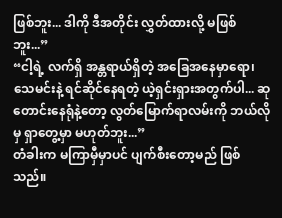ဖြစ်ဘူး... ဒါကို ဒီအတိုင်း လွှတ်ထားလို့ မဖြစ်ဘူး...”
“ငါ့ရဲ့ လက်ရှိ အန္တရာယ်ရှိတဲ့ အခြေအနေမှာရော၊ သေမင်းနဲ့ ရင်ဆိုင်နေရတဲ့ ယဲ့ရှင်းရှားအတွက်ပါ... ဆုတောင်းနေရုံနဲ့တော့ လွတ်မြောက်ရာလမ်းကို ဘယ်လိုမှ ရှာတွေ့မှာ မဟုတ်ဘူး...”
တံခါးက မကြာမှီမှာပင် ပျက်စီးတော့မည် ဖြစ်သည်။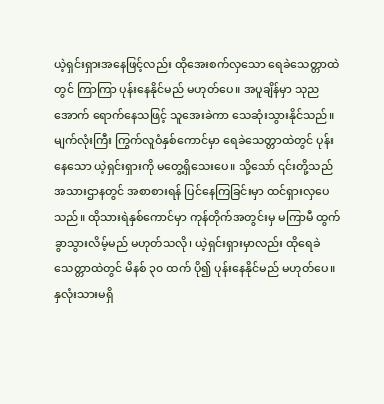ယဲ့ရှင်းရှားအနေဖြင့်လည်း ထိုအေးစက်လှသော ရေခဲသေတ္တာထဲတွင် ကြာကြာ ပုန်းနေနိုင်မည် မဟုတ်ပေ။ အပူချိန်မှာ သုညအောက် ရောက်နေသဖြင့် သူအေးခဲကာ သေဆုံးသွားနိုင်သည်။
မျက်လုံးကြီး ကြွက်လူဝံနှစ်ကောင်မှာ ရေခဲသေတ္တာထဲတွင် ပုန်းနေသော ယဲ့ရှင်းရှားကို မတွေ့ရှိသေးပေ။ သို့သော် ၎င်းတို့သည် အသားဌာနတွင် အစာစားရန် ပြင်နေကြခြင်းမှာ ထင်ရှားလှပေသည်။ ထိုသားရဲနှစ်ကောင်မှာ ကုန်တိုက်အတွင်းမှ မကြာမီ ထွက်ခွာသွားလိမ့်မည် မဟုတ်သလို၊ ယဲ့ရှင်းရှားမှာလည်း ထိုရေခဲသေတ္တာထဲတွင် မိနစ် ၃၀ ထက် ပို၍ ပုန်းနေနိုင်မည် မဟုတ်ပေ။
နှလုံးသားမရှိ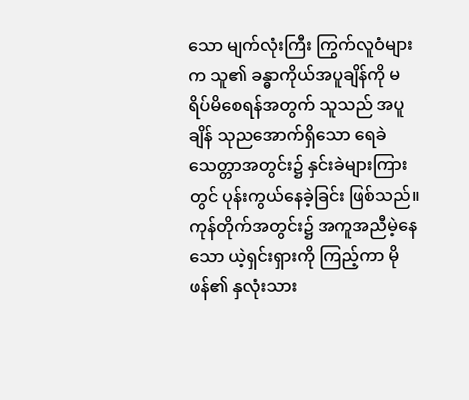သော မျက်လုံးကြီး ကြွက်လူဝံများက သူ၏ ခန္ဓာကိုယ်အပူချိန်ကို မရိပ်မိစေရန်အတွက် သူသည် အပူချိန် သုညအောက်ရှိသော ရေခဲသေတ္တာအတွင်း၌ နှင်းခဲများကြားတွင် ပုန်းကွယ်နေခဲ့ခြင်း ဖြစ်သည်။
ကုန်တိုက်အတွင်း၌ အကူအညီမဲ့နေသော ယဲ့ရှင်းရှားကို ကြည့်ကာ မိုဖန်၏ နှလုံးသား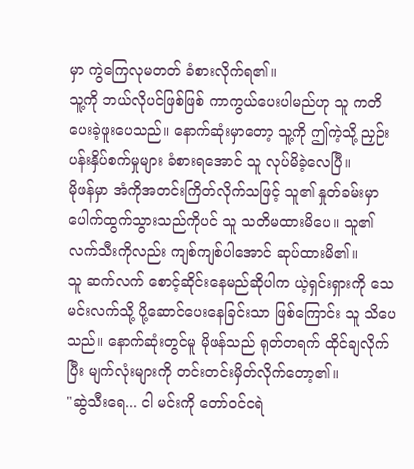မှာ ကွဲကြေလုမတတ် ခံစားလိုက်ရ၏။
သူ့ကို ဘယ်လိုပင်ဖြစ်ဖြစ် ကာကွယ်ပေးပါမည်ဟု သူ ကတိပေးခဲ့ဖူးပေသည်။ နောက်ဆုံးမှာတော့ သူ့ကို ဤကဲ့သို့ ညှဉ်းပန်းနှိပ်စက်မှုများ ခံစားရအောင် သူ လုပ်မိခဲ့လေပြီ။
မိုဖန်မှာ အံကိုအတင်းကြိတ်လိုက်သဖြင့် သူ၏ နှုတ်ခမ်းမှာ ပေါက်ထွက်သွားသည်ကိုပင် သူ သတိမထားမိပေ။ သူ၏ လက်သီးကိုလည်း ကျစ်ကျစ်ပါအောင် ဆုပ်ထားမိ၏။
သူ ဆက်လက် စောင့်ဆိုင်းနေမည်ဆိုပါက ယဲ့ရှင်းရှားကို သေမင်းလက်သို့ ပို့ဆောင်ပေးနေခြင်းသာ ဖြစ်ကြောင်း သူ သိပေသည်။ နောက်ဆုံးတွင်မူ မိုဖန်သည် ရုတ်တရက် ထိုင်ချလိုက်ပြီး မျက်လုံးများကို တင်းတင်းမှိတ်လိုက်တော့၏။
"ဆွဲသီးရေ... ငါ မင်းကို တော်ဝင်ငရဲ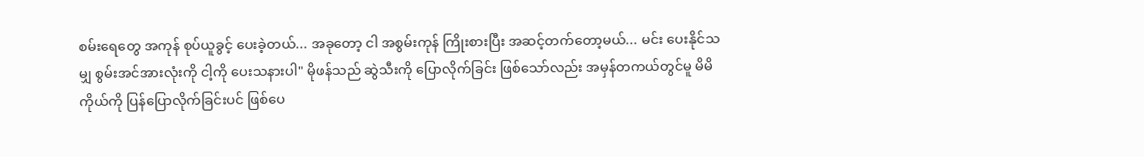စမ်းရေတွေ အကုန် စုပ်ယူခွင့် ပေးခဲ့တယ်... အခုတော့ ငါ အစွမ်းကုန် ကြိုးစားပြီး အဆင့်တက်တော့မယ်... မင်း ပေးနိုင်သမျှ စွမ်းအင်အားလုံးကို ငါ့ကို ပေးသနားပါ" မိုဖန်သည် ဆွဲသီးကို ပြောလိုက်ခြင်း ဖြစ်သော်လည်း အမှန်တကယ်တွင်မူ မိမိကိုယ်ကို ပြန်ပြောလိုက်ခြင်းပင် ဖြစ်ပေ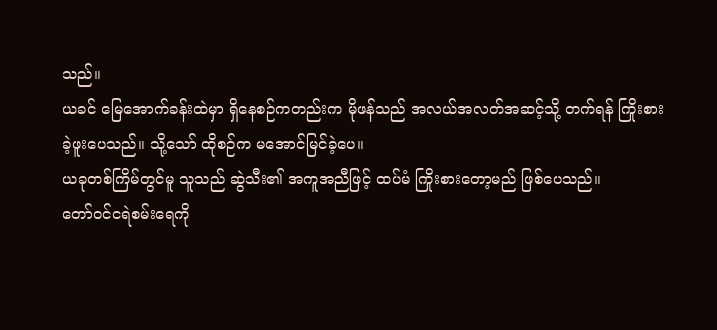သည်။
ယခင် မြေအောက်ခန်းထဲမှာ ရှိနေစဉ်ကတည်းက မိုဖန်သည် အလယ်အလတ်အဆင့်သို့ တက်ရန် ကြိုးစားခဲ့ဖူးပေသည်။ သို့သော် ထိုစဉ်က မအောင်မြင်ခဲ့ပေ။
ယခုတစ်ကြိမ်တွင်မူ သူသည် ဆွဲသီး၏ အကူအညီဖြင့် ထပ်မံ ကြိုးစားတော့မည် ဖြစ်ပေသည်။
တော်ဝင်ငရဲစမ်းရေကို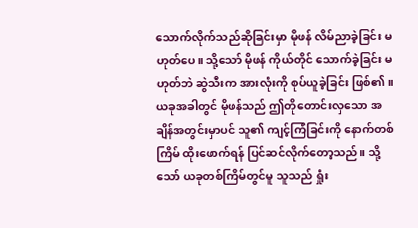သောက်လိုက်သည်ဆိုခြင်းမှာ မိုဖန် လိမ်ညာခဲ့ခြင်း မဟုတ်ပေ။ သို့သော် မိုဖန် ကိုယ်တိုင် သောက်ခဲ့ခြင်း မဟုတ်ဘဲ ဆွဲသီးက အားလုံးကို စုပ်ယူခဲ့ခြင်း ဖြစ်၏။
ယခုအခါတွင် မိုဖန်သည် ဤတိုတောင်းလှသော အချိန်အတွင်းမှာပင် သူ၏ ကျင့်ကြံခြင်းကို နောက်တစ်ကြိမ် ထိုးဖောက်ရန် ပြင်ဆင်လိုက်တော့သည်။ သို့သော် ယခုတစ်ကြိမ်တွင်မူ သူသည် ရှုံး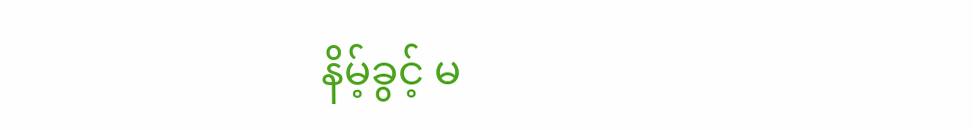နိမ့်ခွင့် မ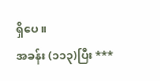ရှိပေ။
အခန်း (၁၁၃)ပြီး ***